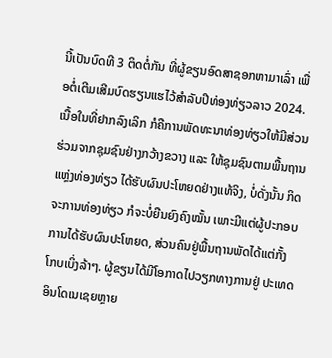ນີ້ເປັນບົດທີ 3 ຕິດຕໍ່ກັນ ທີ່ຜູ້ຂຽນອົດສາຊອກຫາມາເລົ່າ ເພື່ອຕໍ່ເຕີມເສີມບົດຮຽນແຮໄວ້ສຳລັບປີທ່ອງທ່ຽວລາວ 2024. ເນື້ອໃນທີ່ຢາກລົງເລິກ ກໍຄືການພັດທະນາທ່ອງທ່ຽວໃຫ້ມີສ່ວນຮ່ວມຈາກຊຸມຊົນຢ່າງກວ້າງຂວາງ ແລະ ໃຫ້ຊຸມຊົນຕາມພື້ນຖານແຫຼ່ງທ່ອງທ່ຽວ ໄດ້ຮັບຜົນປະໂຫຍດຢ່າງແທ້ຈິງ, ບໍ່ດັ່ງນັ້ນ ກິດຈະການທ່ອງທ່ຽວ ກໍຈະບໍ່ຍືນຍົງຄົງໝັ້ນ ເພາະມີແຕ່ຜູ້ປະກອບການໄດ້ຮັບຜົນປະໂຫຍດ, ສ່ວນຄົນຢູ່ພື້ນຖານພັດໄດ້ແຕ່ກັ້ງໂກບເບິ່ງລ້າໆ. ຜູ້ຂຽນໄດ້ມີໂອກາດໄປວຽກທາງການຢູ່ ປະເທດອິນໂດເນເຊຍຫຼາຍ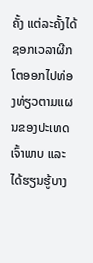ຄັ້ງ ແຕ່ລະຄັ້ງໄດ້ຊອກເວລາຜີກໂຕອອກໄປທ່ອງທ່ຽວຕາມແຜນຂອງປະເທດເຈົ້າພາບ ແລະ ໄດ້ຮຽນຮູ້ບາງ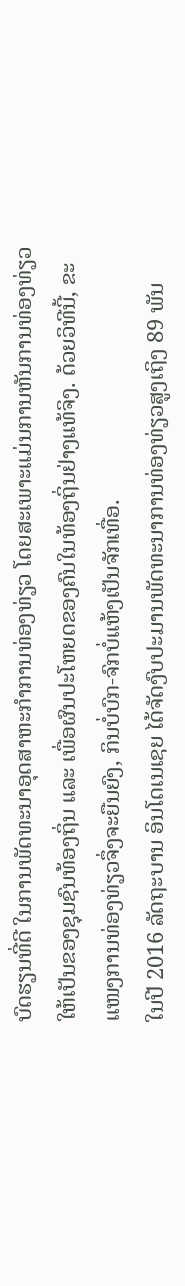ບົດຮຽນທີ່ດີ ໃນການພັດທະນາອຸດສາຫະກຳການທ່ອງທ່ຽວ ໂດຍສະເພາະແມ່ນການຫັນການທ່ອງທ່ຽວ ໃຫ້ເປັນຂອງຊຸມຊົນທ້ອງຖິ່ນ ແລະ ເພື່ອຜົນປະໂຫຍດຂອງຄົນໃນທ້ອງຖິ່ນຢ່າງແທ້ຈິງ. ດ້ວຍວິທີນີ້, ຂະແໜງການທ່ອງທ່ຽວຈຶ່ງຈະຍືນຍົງ, ກິນບໍ່ບົກ-ຈົກບໍ່ແຫ້ງເປັນຈັກເທື່ອ.
ໃນປີ 2016 ລັດຖະບານ ອິນໂດເນເຊຍ ໄດ້ຈັດງົບປະມານພັດທະນາການທ່ອງທ່ຽວສູງເຖິງ 89 ພັນ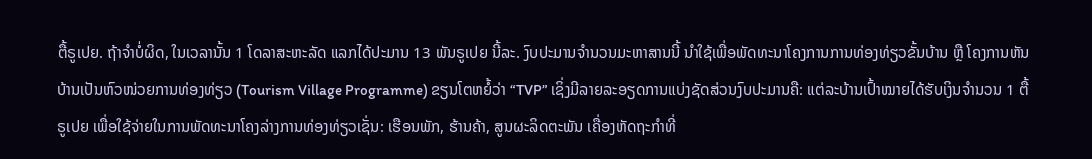ຕື້ຣູເປຍ. ຖ້າຈໍາບໍ່ຜິດ, ໃນເວລານັ້ນ 1 ໂດລາສະຫະລັດ ແລກໄດ້ປະມານ 13 ພັນຣູເປຍ ນີ້ລະ. ງົບປະມານຈຳນວນມະຫາສານນີ້ ນຳໃຊ້ເພື່ອພັດທະນາໂຄງການການທ່ອງທ່ຽວຂັ້ນບ້ານ ຫຼື ໂຄງການຫັນບ້ານເປັນຫົວໜ່ວຍການທ່ອງທ່ຽວ (Tourism Village Programme) ຂຽນໂຕຫຍໍ້ວ່າ “TVP” ເຊິ່ງມີລາຍລະອຽດການແບ່ງຊັດສ່ວນງົບປະມານຄື: ແຕ່ລະບ້ານເປົ້າໝາຍໄດ້ຮັບເງິນຈຳນວນ 1 ຕື້ຣູເປຍ ເພື່ອໃຊ້ຈ່າຍໃນການພັດທະນາໂຄງລ່າງການທ່ອງທ່ຽວເຊັ່ນ: ເຮືອນພັກ, ຮ້ານຄ້າ, ສູນຜະລິດຕະພັນ ເຄື່ອງຫັດຖະກຳທີ່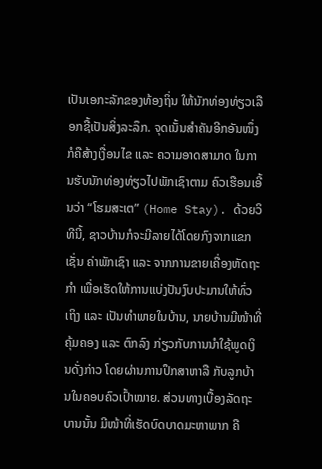ເປັນເອກະລັກຂອງທ້ອງຖິ່ນ ໃຫ້ນັກທ່ອງທ່ຽວເລືອກຊື້ເປັນສິ່ງລະລຶກ. ຈຸດເນັ້ນສຳຄັນອີກອັນໜຶ່ງ ກໍຄືສ້າງເງື່ອນໄຂ ແລະ ຄວາມອາດສາມາດ ໃນການຮັບນັກທ່ອງທ່ຽວໄປພັກເຊົາຕາມ ຄົວເຮືອນເອີ້ນວ່າ “ໂຮມສະເຕ” (Home Stay). ດ້ວຍວິທີນີ້, ຊາວບ້ານກໍຈະມີລາຍໄດ້ໂດຍກົງຈາກແຂກເຊັ່ນ ຄ່າພັກເຊົາ ແລະ ຈາກການຂາຍເຄື່ອງຫັດຖະກຳ ເພື່ອເຮັດໃຫ້ການແບ່ງປັນງົບປະມານໃຫ້ທົ່ວເຖິງ ແລະ ເປັນທຳພາຍໃນບ້ານ, ນາຍບ້ານມີໜ້າທີ່ຄຸ້ມຄອງ ແລະ ຕົກລົງ ກ່ຽວກັບການນຳໃຊ້ພູດເງິນດັ່ງກ່າວ ໂດຍຜ່ານການປຶກສາຫາລື ກັບລູກບ້ານໃນຄອບຄົວເປົ້າໝາຍ. ສ່ວນທາງເບື້ອງລັດຖະບານນັ້ນ ມີໜ້າທີ່ເຮັດບົດບາດມະຫາພາກ ຄື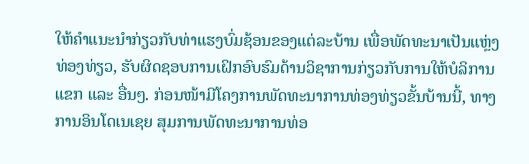ໃຫ້ຄຳແນະນຳກ່ຽວກັບທ່າແຮງບົ່ມຊ້ອນຂອງແຕ່ລະບ້ານ ເພື່ອພັດທະນາເປັນແຫຼ່ງທ່ອງທ່ຽວ, ຮັບຜິດຊອບການເຝິກອົບຮົມດ້ານວິຊາການກ່ຽວກັບການໃຫ້ບໍລິການແຂກ ແລະ ອື່ນໆ. ກ່ອນໜ້າມີໂຄງການພັດທະນາການທ່ອງທ່ຽວຂັ້ນບ້ານນີ້, ທາງການອິນໂດເນເຊຍ ສຸມການພັດທະນາການທ່ອ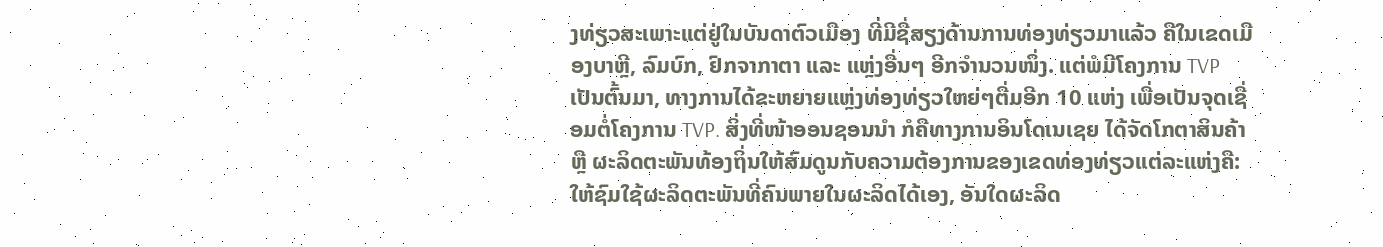ງທ່ຽວສະເພາະແຕ່ຢູ່ໃນບັນດາຕົວເມືອງ ທີ່ມີຊື່ສຽງດ້ານການທ່ອງທ່ຽວມາແລ້ວ ຄືໃນເຂດເມືອງບາຫຼີ, ລົມບົກ, ຢົກຈາກາຕາ ແລະ ແຫຼ່ງອື່ນໆ ອີກຈຳນວນໜຶ່ງ. ແຕ່ພໍມີໂຄງການ TVP ເປັນຕົ້ນມາ, ທາງການໄດ້ຂະຫຍາຍແຫຼ່ງທ່ອງທ່ຽວໃຫຍ່ໆຕື່ມອີກ 10 ແຫ່ງ ເພື່ອເປັນຈຸດເຊື່ອມຕໍ່ໂຄງການ TVP. ສິ່ງທີ່ໜ້າອອນຊອນນຳ ກໍຄືທາງການອິນໂດເນເຊຍ ໄດ້ຈັດໂກຕາສິນຄ້າ ຫຼື ຜະລິດຕະພັນທ້ອງຖິ່ນໃຫ້ສົມດູນກັບຄວາມຕ້ອງການຂອງເຂດທ່ອງທ່ຽວແຕ່ລະແຫ່ງຄື: ໃຫ້ຊົມໃຊ້ຜະລິດຕະພັນທີ່ຄົນພາຍໃນຜະລິດໄດ້ເອງ, ອັນໃດຜະລິດ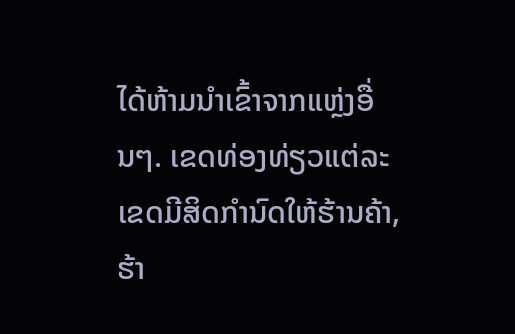ໄດ້ຫ້າມນຳເຂົ້າຈາກແຫຼ່ງອື່ນໆ. ເຂດທ່ອງທ່ຽວແຕ່ລະເຂດມີສິດກຳນົດໃຫ້ຮ້ານຄ້າ, ຮ້າ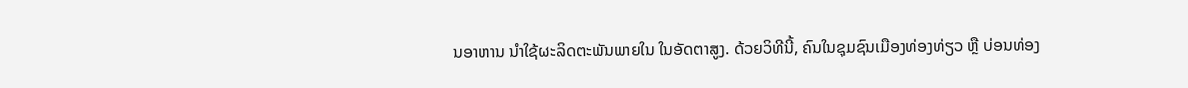ນອາຫານ ນຳໃຊ້ຜະລິດຕະພັນພາຍໃນ ໃນອັດຕາສູງ. ດ້ວຍວິທີນີ້, ຄົນໃນຊຸມຊົນເມືອງທ່ອງທ່ຽວ ຫຼື ບ່ອນທ່ອງ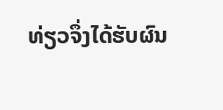ທ່ຽວຈຶ່ງໄດ້ຮັບຜົນ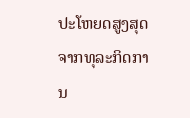ປະໂຫຍດສູງສຸດຈາກທຸລະກິດການ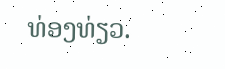ທ່ອງທ່ຽວ.